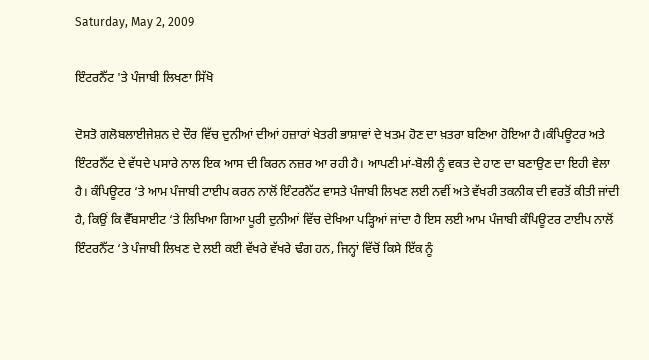Saturday, May 2, 2009

ਇੰਟਰਨੈੱਟ 'ਤੇ ਪੰਜਾਬੀ ਲਿਖਣਾ ਸਿੱਖੋ

ਦੋਸਤੋ ਗਲੋਬਲਾਈਜੇਸ਼ਨ ਦੇ ਦੌਰ ਵਿੱਚ ਦੁਨੀਆਂ ਦੀਆਂ ਹਜ਼ਾਰਾਂ ਖੇਤਰੀ ਭਾਸ਼ਾਵਾਂ ਦੇ ਖਤਮ ਹੋਣ ਦਾ ਖ਼ਤਰਾ ਬਣਿਆ ਹੋਇਆ ਹੈ।ਕੰਪਿਊਟਰ ਅਤੇ ਇੰਟਰਨੈੱਟ ਦੇ ਵੱਧਦੇ ਪਸਾਰੇ ਨਾਲ ਇਕ ਆਸ ਦੀ ਕਿਰਨ ਨਜ਼ਰ ਆ ਰਹੀ ਹੈ। ਆਪਣੀ ਮਾਂ-ਬੋਲੀ ਨੂੰ ਵਕਤ ਦੇ ਹਾਣ ਦਾ ਬਣਾਉਣ ਦਾ ਇਹੀ ਵੇਲਾ ਹੈ। ਕੰਪਿਊਟਰ ‘ਤੇ ਆਮ ਪੰਜਾਬੀ ਟਾਈਪ ਕਰਨ ਨਾਲੋਂ ਇੰਟਰਨੈੱਟ ਵਾਸਤੇ ਪੰਜਾਬੀ ਲਿਖਣ ਲਈ ਨਵੀਂ ਅਤੇ ਵੱਖਰੀ ਤਕਨੀਕ ਦੀ ਵਰਤੋਂ ਕੀਤੀ ਜਾਂਦੀ ਹੈ, ਕਿਉਂ ਕਿ ਵੈੱਬਸਾਈਟ ‘ਤੇ ਲਿਖਿਆ ਗਿਆ ਪੂਰੀ ਦੁਨੀਆਂ ਵਿੱਚ ਦੇਖਿਆ ਪੜ੍ਹਿਆਂ ਜਾਂਦਾ ਹੈ ਇਸ ਲਈ ਆਮ ਪੰਜਾਬੀ ਕੰਪਿਊਟਰ ਟਾਈਪ ਨਾਲੋਂ ਇੰਟਰਨੈੱਟ ‘ਤੇ ਪੰਜਾਬੀ ਲਿਖਣ ਦੇ ਲਈ ਕਈ ਵੱਖਰੇ ਵੱਖਰੇ ਢੰਗ ਹਨ, ਜਿਨ੍ਹਾਂ ਵਿੱਚੋਂ ਕਿਸੇ ਇੱਕ ਨੂੰ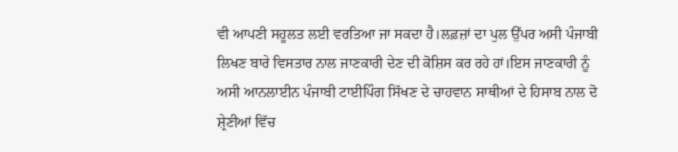ਵੀ ਆਪਣੀ ਸਹੂਲਤ ਲਈ ਵਰਤਿਆ ਜਾ ਸਕਦਾ ਹੈ।ਲਫ਼ਜ਼ਾਂ ਦਾ ਪੁਲ ਉੱਪਰ ਅਸੀ ਪੰਜਾਬੀ ਲਿਖਣ ਬਾਰੇ ਵਿਸਤਾਰ ਨਾਲ ਜਾਣਕਾਰੀ ਦੇਣ ਦੀ ਕੋਸ਼ਿਸ ਕਰ ਰਹੇ ਹਾਂ।ਇਸ ਜਾਣਕਾਰੀ ਨੂੰ ਅਸੀ ਆਨਲਾਈਨ ਪੰਜਾਬੀ ਟਾਈਪਿੰਗ ਸਿੱਖਣ ਦੇ ਚਾਹਵਾਨ ਸਾਥੀਆਂ ਦੇ ਹਿਸਾਬ ਨਾਲ ਦੋ ਸ਼੍ਰੇਣੀਆਂ ਵਿੱਚ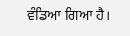ਵੰਡਿਆ ਗਿਆ ਹੈ।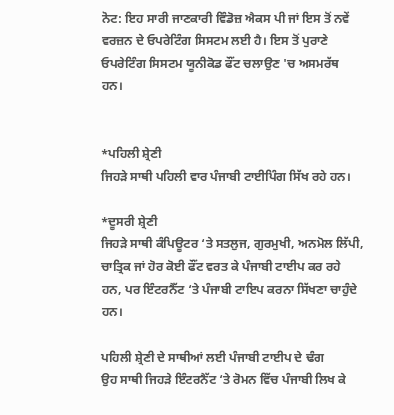ਨੋਟ: ਇਹ ਸਾਰੀ ਜਾਣਕਾਰੀ ਵਿੰਡੋਜ਼ ਐਕਸ ਪੀ ਜਾਂ ਇਸ ਤੋਂ ਨਵੇਂ ਵਰਜ਼ਨ ਦੇ ਓਪਰੇਟਿੰਗ ਸਿਸਟਮ ਲਈ ਹੈ। ਇਸ ਤੋਂ ਪੁਰਾਣੇ ਓਪਰੇਟਿੰਗ ਸਿਸਟਮ ਯੂਨੀਕੋਡ ਫੌਂਟ ਚਲਾਉਣ 'ਚ ਅਸਮਰੱਥ ਹਨ।


*ਪਹਿਲੀ ਸ਼੍ਰੇਣੀ
ਜਿਹੜੇ ਸਾਥੀ ਪਹਿਲੀ ਵਾਰ ਪੰਜਾਬੀ ਟਾਈਪਿੰਗ ਸਿੱਖ ਰਹੇ ਹਨ।

*ਦੂਸਰੀ ਸ਼੍ਰੇਣੀ
ਜਿਹੜੇ ਸਾਥੀ ਕੰਪਿਊਟਰ ‘ਤੇ ਸਤਲੁਜ, ਗੁਰਮੁਖੀ, ਅਨਮੋਲ ਲਿੱਪੀ, ਚਾਤ੍ਰਿਕ ਜਾਂ ਹੋਰ ਕੋਈ ਫੌਂਟ ਵਰਤ ਕੇ ਪੰਜਾਬੀ ਟਾਈਪ ਕਰ ਰਹੇ ਹਨ, ਪਰ ਇੰਟਰਨੈੱਟ ‘ਤੇ ਪੰਜਾਬੀ ਟਾਇਪ ਕਰਨਾ ਸਿੱਖਣਾ ਚਾਹੁੰਦੇ ਹਨ।

ਪਹਿਲੀ ਸ਼੍ਰੇਣੀ ਦੇ ਸਾਥੀਆਂ ਲਈ ਪੰਜਾਬੀ ਟਾਈਪ ਦੇ ਢੰਗ
ਉਹ ਸਾਥੀ ਜਿਹੜੇ ਇੰਟਰਨੈੱਟ ‘ਤੇ ਰੋਮਨ ਵਿੱਚ ਪੰਜਾਬੀ ਲਿਖ ਕੇ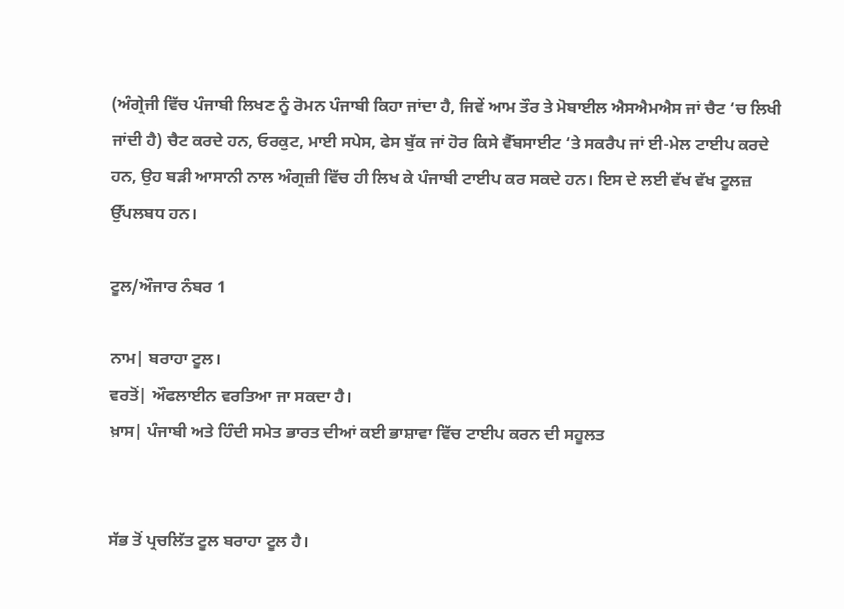(ਅੰਗ੍ਰੇਜੀ ਵਿੱਚ ਪੰਜਾਬੀ ਲਿਖਣ ਨੂੰ ਰੋਮਨ ਪੰਜਾਬੀ ਕਿਹਾ ਜਾਂਦਾ ਹੈ, ਜਿਵੇਂ ਆਮ ਤੌਰ ਤੇ ਮੋਬਾਈਲ ਐਸਐਮਐਸ ਜਾਂ ਚੈਟ ‘ਚ ਲਿਖੀ ਜਾਂਦੀ ਹੈ) ਚੈਟ ਕਰਦੇ ਹਨ, ਓਰਕੁਟ, ਮਾਈ ਸਪੇਸ, ਫੇਸ ਬੁੱਕ ਜਾਂ ਹੋਰ ਕਿਸੇ ਵੈੱਬਸਾਈਟ ‘ਤੇ ਸਕਰੈਪ ਜਾਂ ਈ-ਮੇਲ ਟਾਈਪ ਕਰਦੇ ਹਨ, ਉਹ ਬੜੀ ਆਸਾਨੀ ਨਾਲ ਅੰਗ੍ਰਜ਼ੀ ਵਿੱਚ ਹੀ ਲਿਖ ਕੇ ਪੰਜਾਬੀ ਟਾਈਪ ਕਰ ਸਕਦੇ ਹਨ। ਇਸ ਦੇ ਲਈ ਵੱਖ ਵੱਖ ਟੂਲਜ਼ ਉੱਪਲਬਧ ਹਨ।

ਟੂਲ/ਔਜਾਰ ਨੰਬਰ 1

ਨਾਮ| ਬਰਾਹਾ ਟੂਲ।
ਵਰਤੋਂ| ਔਫਲਾਈਨ ਵਰਤਿਆ ਜਾ ਸਕਦਾ ਹੈ।
ਖ਼ਾਸ| ਪੰਜਾਬੀ ਅਤੇ ਹਿੰਦੀ ਸਮੇਤ ਭਾਰਤ ਦੀਆਂ ਕਈ ਭਾਸ਼ਾਵਾ ਵਿੱਚ ਟਾਈਪ ਕਰਨ ਦੀ ਸਹੂਲਤ


ਸੱਭ ਤੋਂ ਪ੍ਰਚਲਿੱਤ ਟੂਲ ਬਰਾਹਾ ਟੂਲ ਹੈ।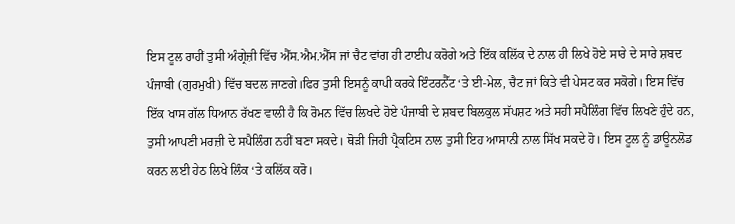ਇਸ ਟੂਲ ਰਾਹੀਂ ਤੁਸੀ ਅੰਗ੍ਰੇਜ਼ੀ ਵਿੱਚ ਐੱਸ.ਐਮ.ਐੱਸ ਜਾਂ ਚੈਟ ਵਾਂਗ ਹੀ ਟਾਈਪ ਕਰੋਗੇ ਅਤੇ ਇੱਕ ਕਲਿੱਕ ਦੇ ਨਾਲ ਹੀ ਲਿਖੇ ਹੋਏ ਸਾਰੇ ਦੇ ਸਾਰੇ ਸ਼ਬਦ ਪੰਜਾਬੀ (ਗੁਰਮੁਖੀ) ਵਿੱਚ ਬਦਲ ਜਾਣਗੇ।ਫਿਰ ਤੁਸੀ ਇਸਨੂੰ ਕਾਪੀ ਕਰਕੇ ਇੰਟਰਨੈੱਟ ‘ਤੇ ਈ-ਮੇਲ, ਚੈਟ ਜਾਂ ਕਿਤੇ ਵੀ ਪੇਸਟ ਕਰ ਸਕੋਗੇ। ਇਸ ਵਿੱਚ ਇੱਕ ਖਾਸ ਗੱਲ ਧਿਆਨ ਰੱਖਣ ਵਾਲੀ ਹੈ ਕਿ ਰੋਮਨ ਵਿੱਚ ਲਿਖਦੇ ਹੋਏ ਪੰਜਾਬੀ ਦੇ ਸ਼ਬਦ ਬਿਲਕੁਲ ਸੱਪਸ਼ਟ ਅਤੇ ਸਹੀ ਸਪੈਲਿੰਗ ਵਿੱਚ ਲਿਖਣੇ ਹੁੰਦੇ ਹਨ, ਤੁਸੀ ਆਪਣੀ ਮਰਜ਼ੀ ਦੇ ਸਪੈਲਿੰਗ ਨਹੀਂ ਬਣਾ ਸਕਦੇ। ਥੋੜੀ ਜਿਹੀ ਪ੍ਰੈਕਟਿਸ ਨਾਲ ਤੁਸੀ ਇਹ ਆਸਾਨੀ ਨਾਲ ਸਿੱਖ ਸਕਦੇ ਹੋ। ਇਸ ਟੂਲ ਨੂੰ ਡਾਊਨਲੋਡ ਕਰਨ ਲਈ ਹੇਠ ਲਿਖੇ ਲਿੰਕ ‘ਤੇ ਕਲਿੱਕ ਕਰੋ।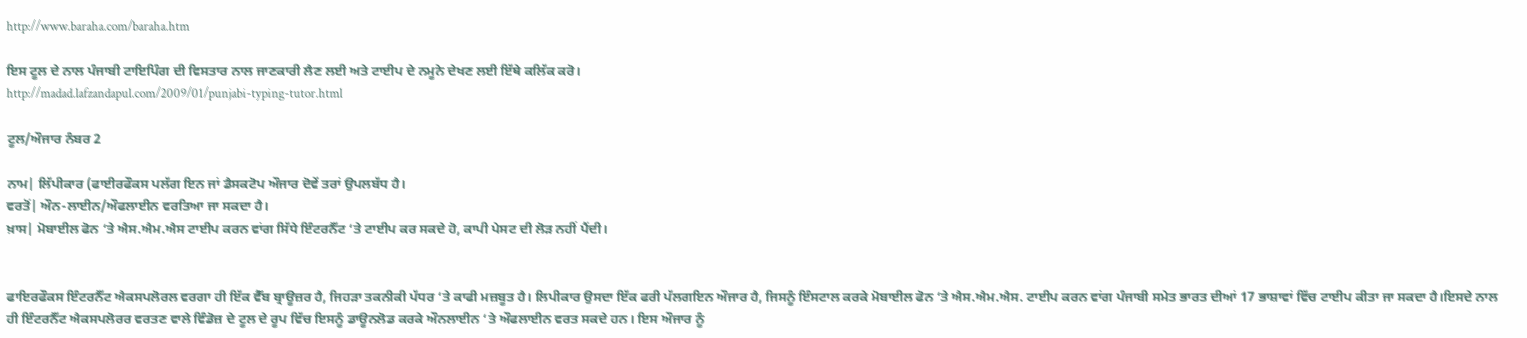http://www.baraha.com/baraha.htm

ਇਸ ਟੂਲ ਦੇ ਨਾਲ ਪੰਜਾਬੀ ਟਾਇਪਿੰਗ ਦੀ ਵਿਸਤਾਰ ਨਾਲ ਜਾਣਕਾਰੀ ਲੈਣ ਲਈ ਅਤੇ ਟਾਈਪ ਦੇ ਨਮੂਨੇ ਦੇਖਣ ਲਈ ਇੱਥੇ ਕਲਿੱਕ ਕਰੋ।
http://madad.lafzandapul.com/2009/01/punjabi-typing-tutor.html

ਟੂਲ/ਔਜਾਰ ਨੰਬਰ 2

ਨਾਮ| ਲਿੱਪੀਕਾਰ (ਫਾਈਰਫੌਕਸ ਪਲੱਗ ਇਨ ਜਾਂ ਡੈਸਕਟੋਪ ਔਜਾਰ ਦੋਵੇਂ ਤਰਾਂ ਉਪਲਬੱਧ ਹੈ।
ਵਰਤੋਂ| ਔਨ-ਲਾਈਨ/ਔਫਲਾਈਨ ਵਰਤਿਆ ਜਾ ਸਕਦਾ ਹੈ।
ਖ਼ਾਸ| ਮੋਬਾਈਲ ਫੋਨ ‘ਤੇ ਐਸ.ਐਮ.ਐਸ ਟਾਈਪ ਕਰਨ ਵਾਂਗ ਸਿੱਧੇ ਇੰਟਰਨੈੱਟ ‘ਤੇ ਟਾਈਪ ਕਰ ਸਕਦੇ ਹੋ, ਕਾਪੀ ਪੇਸਟ ਦੀ ਲੋੜ ਨਹੀਂ ਪੈਂਦੀ।


ਫਾਇਰਫੌਕਸ ਇੰਟਰਨੈੱਟ ਐਕਸਪਲੋਰਲ ਵਰਗਾ ਹੀ ਇੱਕ ਵੈੱਬ ਬ੍ਰਾਊਜ਼ਰ ਹੈ, ਜਿਹੜਾ ਤਕਨੀਕੀ ਪੱਧਰ ‘ਤੇ ਕਾਫੀ ਮਜ਼ਬੂਤ ਹੈ। ਲਿਪੀਕਾਰ ਉਸਦਾ ਇੱਕ ਫਰੀ ਪੱਲਗਇਨ ਔਜਾਰ ਹੈ, ਜਿਸਨੂੰ ਇੰਸਟਾਲ ਕਰਕੇ ਮੋਬਾਈਲ ਫੋਨ ‘ਤੇ ਐਸ.ਐਮ.ਐਸ. ਟਾਈਪ ਕਰਨ ਵਾਂਗ ਪੰਜਾਬੀ ਸਮੇਤ ਭਾਰਤ ਦੀਆਂ 17 ਭਾਸ਼ਾਵਾਂ ਵਿੱਚ ਟਾਈਪ ਕੀਤਾ ਜਾ ਸਕਦਾ ਹੈ।ਇਸਦੇ ਨਾਲ ਹੀ ਇੰਟਰਨੈੱਟ ਐਕਸਪਲੋਰਰ ਵਰਤਣ ਵਾਲੇ ਵਿੰਡੋਜ਼ ਦੇ ਟੂਲ ਦੇ ਰੂਪ ਵਿੱਚ ਇਸਨੂੰ ਡਾਊਨਲੋਡ ਕਰਕੇ ਔਨਲਾਈਨ ‘ਤੇ ਔਫਲਾਈਨ ਵਰਤ ਸਕਦੇ ਹਨ। ਇਸ ਔਜਾਰ ਨੂੰ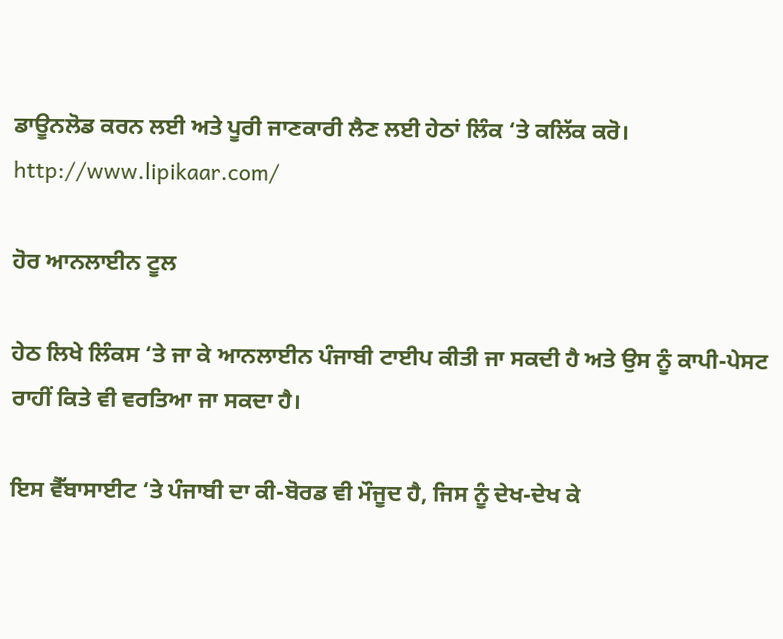ਡਾਊਨਲੋਡ ਕਰਨ ਲਈ ਅਤੇ ਪੂਰੀ ਜਾਣਕਾਰੀ ਲੈਣ ਲਈ ਹੇਠਾਂ ਲਿੰਕ ‘ਤੇ ਕਲਿੱਕ ਕਰੋ।
http://www.lipikaar.com/

ਹੋਰ ਆਨਲਾਈਨ ਟੂਲ

ਹੇਠ ਲਿਖੇ ਲਿੰਕਸ ‘ਤੇ ਜਾ ਕੇ ਆਨਲਾਈਨ ਪੰਜਾਬੀ ਟਾਈਪ ਕੀਤੀ ਜਾ ਸਕਦੀ ਹੈ ਅਤੇ ਉਸ ਨੂੰ ਕਾਪੀ-ਪੇਸਟ ਰਾਹੀਂ ਕਿਤੇ ਵੀ ਵਰਤਿਆ ਜਾ ਸਕਦਾ ਹੈ।

ਇਸ ਵੈੱਬਾਸਾਈਟ ‘ਤੇ ਪੰਜਾਬੀ ਦਾ ਕੀ-ਬੋਰਡ ਵੀ ਮੌਜੂਦ ਹੈ, ਜਿਸ ਨੂੰ ਦੇਖ-ਦੇਖ ਕੇ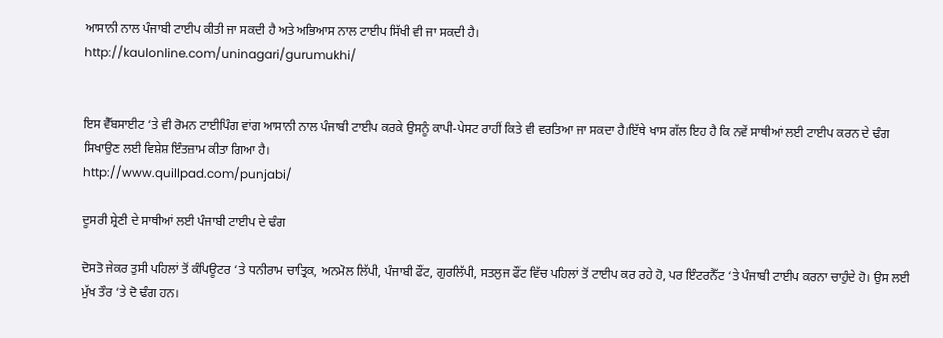ਆਸਾਨੀ ਨਾਲ ਪੰਜਾਬੀ ਟਾਈਪ ਕੀਤੀ ਜਾ ਸਕਦੀ ਹੈ ਅਤੇ ਅਭਿਆਸ ਨਾਲ ਟਾਈਪ ਸਿੱਖੀ ਵੀ ਜਾ ਸਕਦੀ ਹੈ।
http://kaulonline.com/uninagari/gurumukhi/


ਇਸ ਵੈੱਬਸਾਈਟ ‘ਤੇ ਵੀ ਰੋਮਨ ਟਾਈਪਿੰਗ ਵਾਂਗ ਆਸਾਨੀ ਨਾਲ ਪੰਜਾਬੀ ਟਾਈਪ ਕਰਕੇ ਉਸਨੂੰ ਕਾਪੀ-ਪੇਸਟ ਰਾਹੀਂ ਕਿਤੇ ਵੀ ਵਰਤਿਆ ਜਾ ਸਕਦਾ ਹੈ।ਇੱਥੇ ਖਾਸ ਗੱਲ ਇਹ ਹੈ ਕਿ ਨਵੇਂ ਸਾਥੀਆਂ ਲਈ ਟਾਈਪ ਕਰਨ ਦੇ ਢੰਗ ਸਿਖਾਉਣ ਲਈ ਵਿਸ਼ੇਸ਼ ਇੰਤਜ਼ਾਮ ਕੀਤਾ ਗਿਆ ਹੈ।
http://www.quillpad.com/punjabi/

ਦੂਸਰੀ ਸ਼੍ਰੇਣੀ ਦੇ ਸਾਥੀਆਂ ਲਈ ਪੰਜਾਬੀ ਟਾਈਪ ਦੇ ਢੰਗ

ਦੋਸਤੋ ਜੇਕਰ ਤੁਸੀ ਪਹਿਲਾਂ ਤੋਂ ਕੰਪਿਊਟਰ ‘ਤੇ ਧਨੀਰਾਮ ਚਾਤ੍ਰਿਕ, ਅਨਮੋਲ ਲਿੱਪੀ, ਪੰਜਾਬੀ ਫੌਂਟ, ਗੁਰਲਿੱਪੀ, ਸਤਲੁਜ ਫੌਂਟ ਵਿੱਚ ਪਹਿਲਾਂ ਤੋਂ ਟਾਈਪ ਕਰ ਰਹੇ ਹੋ, ਪਰ ਇੰਟਰਨੈੱਟ ‘ਤੇ ਪੰਜਾਬੀ ਟਾਈਪ ਕਰਨਾ ਚਾਹੁੰਦੇ ਹੋ। ਉਸ ਲਈ ਮੁੱਖ ਤੌਰ ‘ਤੇ ਦੋ ਢੰਗ ਹਨ।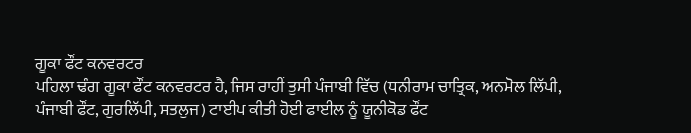ਗੂਕਾ ਫੌਂਟ ਕਨਵਰਟਰ
ਪਹਿਲਾ ਢੰਗ ਗੂਕਾ ਫੌਂਟ ਕਨਵਰਟਰ ਹੈ, ਜਿਸ ਰਾਹੀਂ ਤੁਸੀ ਪੰਜਾਬੀ ਵਿੱਚ (ਧਨੀਰਾਮ ਚਾਤ੍ਰਿਕ, ਅਨਮੋਲ ਲਿੱਪੀ, ਪੰਜਾਬੀ ਫੌਂਟ, ਗੁਰਲਿੱਪੀ, ਸਤਲੁਜ) ਟਾਈਪ ਕੀਤੀ ਹੋਈ ਫਾਈਲ ਨੂੰ ਯੂਨੀਕੋਡ ਫੌਂਟ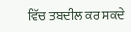ਵਿੱਚ ਤਬਦੀਲ ਕਰ ਸਕਦੇ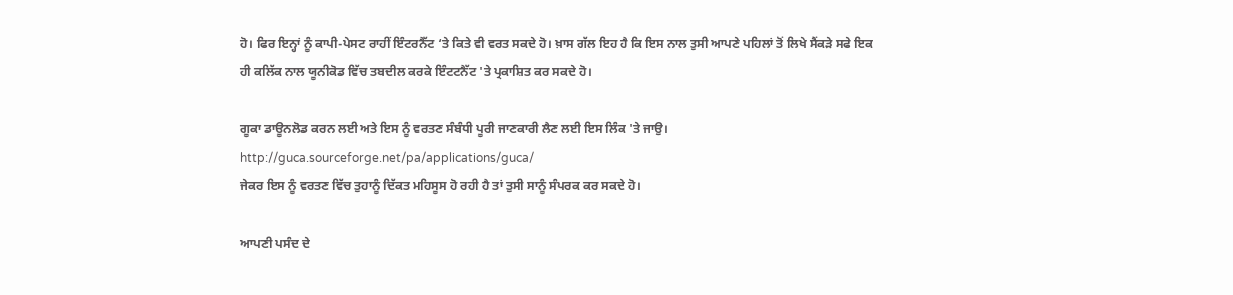ਹੋ। ਫਿਰ ਇਨ੍ਹਾਂ ਨੂੰ ਕਾਪੀ-ਪੇਸਟ ਰਾਹੀਂ ਇੰਟਰਨੈੱਟ ‘ਤੇ ਕਿਤੇ ਵੀ ਵਰਤ ਸਕਦੇ ਹੋ। ਖ਼ਾਸ ਗੱਲ ਇਹ ਹੈ ਕਿ ਇਸ ਨਾਲ ਤੁਸੀ ਆਪਣੇ ਪਹਿਲਾਂ ਤੋਂ ਲਿਖੇ ਸੈਂਕੜੇ ਸਫੇ ਇਕ ਹੀ ਕਲਿੱਕ ਨਾਲ ਯੂਨੀਕੋਡ ਵਿੱਚ ਤਬਦੀਲ ਕਰਕੇ ਇੰਟਟਨੈੱਟ 'ਤੇ ਪ੍ਰਕਾਸ਼ਿਤ ਕਰ ਸਕਦੇ ਹੋ।

ਗੂਕਾ ਡਾਊਨਲੋਡ ਕਰਨ ਲਈ ਅਤੇ ਇਸ ਨੂੰ ਵਰਤਣ ਸੰਬੰਧੀ ਪੂਰੀ ਜਾਣਕਾਰੀ ਲੈਣ ਲਈ ਇਸ ਲਿੰਕ 'ਤੇ ਜਾਉ।
http://guca.sourceforge.net/pa/applications/guca/
ਜੇਕਰ ਇਸ ਨੂੰ ਵਰਤਣ ਵਿੱਚ ਤੁਹਾਨੂੰ ਦਿੱਕਤ ਮਹਿਸੂਸ ਹੋ ਰਹੀ ਹੈ ਤਾਂ ਤੁਸੀ ਸਾਨੂੰ ਸੰਪਰਕ ਕਰ ਸਕਦੇ ਹੋ।

ਆਪਣੀ ਪਸੰਦ ਦੇ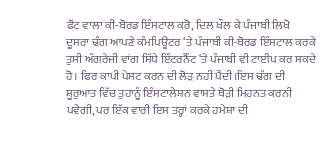ਫੌਂਟ ਵਾਲਾ ਕੀ-ਬੋਰਡ ਇੰਸਟਾਲ ਕਰੋ, ਦਿਲ ਖੌਲ ਕੇ ਪੰਜਾਬੀ ਲਿਖੋ
ਦੂਸਰਾ ਢੰਗ ਆਪਣੇ ਕੰਮਪਿਊਟਰ ‘ਤੇ ਪੰਜਾਬੀ ਕੀ-ਬੋਰਡ ਇੰਸਟਾਲ ਕਰਕੇ ਤੁਸੀ ਅੰਗਰੇਜੀ ਵਾਂਗ ਸਿੱਧੇ ਇੰਟਰਨੈੱਟ ‘ਤੇ ਪੰਜਾਬੀ ਵੀ ਟਾਈਪ ਕਰ ਸਕਦੇ ਹੋ। ਫਿਰ ਕਾਪੀ ਪੇਸਟ ਕਰਨ ਦੀ ਲੋੜ ਨਹੀਂ ਪੈਂਦੀ।ਇਸ ਢੰਗ ਦੀ ਸ਼ੂਰੁਆਤ ਵਿੱਚ ਤੁਹਾਨੂੰ ਇੰਸਟਾਲੇਸ਼ਨ ਵਾਸਤੇ ਥੋੜੀ ਮਿਹਨਤ ਕਰਨੀ ਪਵੇਗੀ, ਪਰ ਇੱਕ ਵਾਰੀ ਇਸ ਤਰ੍ਹਾਂ ਕਰਕੇ ਹਮੇਸ਼ਾ ਦੀ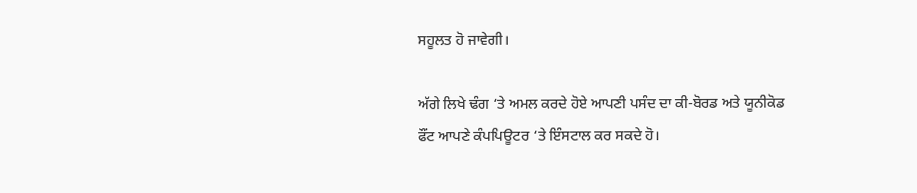ਸਹੂਲਤ ਹੋ ਜਾਵੇਗੀ।

ਅੱਗੇ ਲਿਖੇ ਢੰਗ ‘ਤੇ ਅਮਲ ਕਰਦੇ ਹੋਏ ਆਪਣੀ ਪਸੰਦ ਦਾ ਕੀ-ਬੋਰਡ ਅਤੇ ਯੂਨੀਕੋਡ ਫੌਂਟ ਆਪਣੇ ਕੰਪਪਿਊਟਰ ‘ਤੇ ਇੰਸਟਾਲ ਕਰ ਸਕਦੇ ਹੋ।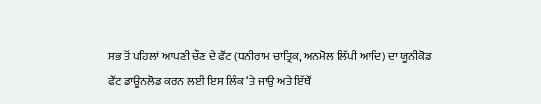ਸਭ ਤੋਂ ਪਹਿਲਾਂ ਆਪਣੀ ਚੌਣ ਦੇ ਫੌਂਟ (ਧਨੀਰਾਮ ਚਾਤ੍ਰਿਕ, ਅਨਮੋਲ ਲਿੱਪੀ ਆਦਿ) ਦਾ ਯੂਨੀਕੋਡ ਫੌਂਟ ਡਾਊਨਲੋਡ ਕਰਨ ਲਈ ਇਸ ਲਿੰਕ ‘ਤੇ ਜਾਉ ਅਤੇ ਇੱਥੌਂ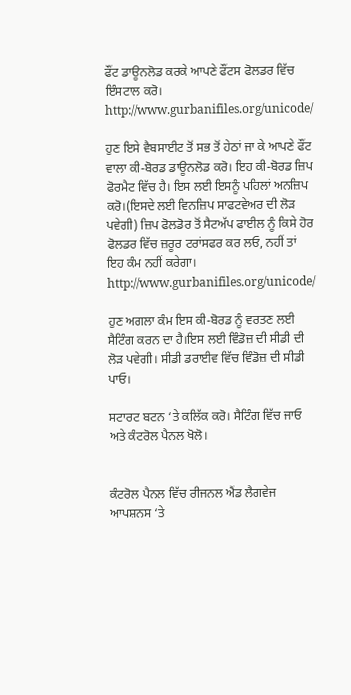ਫੌਂਟ ਡਾਊਨਲੋਡ ਕਰਕੇ ਆਪਣੇ ਫੌਂਟਸ ਫੋਲਡਰ ਵਿੱਚ ਇੰਸਟਾਲ ਕਰੋ।
http://www.gurbanifiles.org/unicode/

ਹੁਣ ਇਸੇ ਵੈਬਸਾਈਟ ਤੋਂ ਸਭ ਤੋਂ ਹੇਠਾਂ ਜਾ ਕੇ ਆਪਣੇ ਫੌਂਟ ਵਾਲਾ ਕੀ-ਬੋਰਡ ਡਾਊਨਲੋਡ ਕਰੋ। ਇਹ ਕੀ-ਬੋਰਡ ਜ਼ਿਪ ਫੋਰਮੈਟ ਵਿੱਚ ਹੈ। ਇਸ ਲਈ ਇਸਨੂੰ ਪਹਿਲਾਂ ਅਨਜ਼ਿਪ ਕਰੋ।(ਇਸਦੇ ਲਈ ਵਿਨਜ਼ਿਪ ਸਾਫਟਵੇਅਰ ਦੀ ਲੋੜ ਪਵੇਗੀ) ਜ਼ਿਪ ਫੋਲਡੋਰ ਤੋਂ ਸੈਟਅੱਪ ਫਾਈਲ ਨੂੰ ਕਿਸੇ ਹੋਰ ਫੋਲਡਰ ਵਿੱਚ ਜ਼ਰੂਰ ਟਰਾਂਸਫਰ ਕਰ ਲਓ, ਨਹੀਂ ਤਾਂ ਇਹ ਕੰਮ ਨਹੀਂ ਕਰੇਗਾ।
http://www.gurbanifiles.org/unicode/

ਹੁਣ ਅਗਲਾ ਕੰਮ ਇਸ ਕੀ-ਬੋਰਡ ਨੂੰ ਵਰਤਣ ਲਈ ਸੈਟਿੰਗ ਕਰਨ ਦਾ ਹੈ।ਇਸ ਲਈ ਵਿੰਡੋਜ਼ ਦੀ ਸੀਡੀ ਦੀ ਲੋੜ ਪਵੇਗੀ। ਸੀਡੀ ਡਰਾਈਵ ਵਿੱਚ ਵਿੰਡੋਜ਼ ਦੀ ਸੀਡੀ ਪਾਓ।

ਸਟਾਰਟ ਬਟਨ ‘ਤੇ ਕਲਿੱਕ ਕਰੋ। ਸੈਟਿੰਗ ਵਿੱਚ ਜਾਓ ਅਤੇ ਕੰਟਰੋਲ ਪੈਨਲ ਖੋਲੋ।


ਕੰਟਰੋਲ ਪੈਨਲ ਵਿੱਚ ਰੀਜਨਲ ਐਂਡ ਲੈਗਵੇਜ ਆਪਸ਼ਨਸ ‘ਤੇ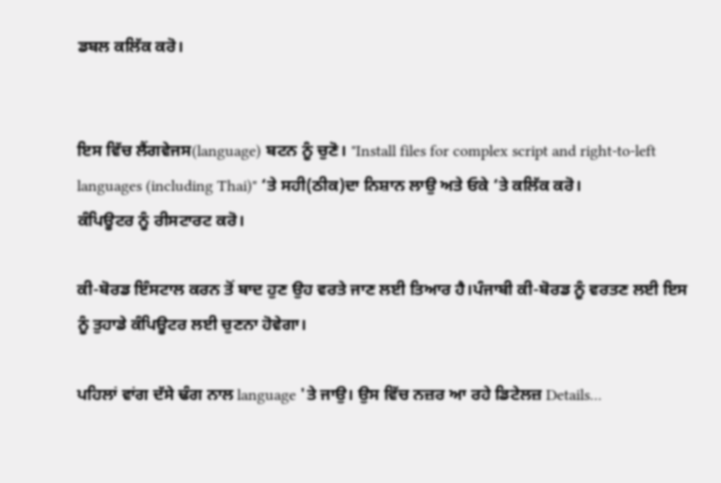ਡਬਲ ਕਲਿੱਕ ਕਰੋ।


ਇਸ ਵਿੱਚ ਲੈਂਗਵੇਜਸ(language) ਬਟਨ ਨੂੰ ਚੁਣੋ। "Install files for complex script and right-to-left languages (including Thai)" ‘ਤੇ ਸਹੀ(ਠੀਕ)ਦਾ ਨਿਸ਼ਾਨ ਲਾਉ ਅਤੇ ਓਕੇ ‘ਤੇ ਕਲਿੱਕ ਕਰੋ।
ਕੰਪਿਊਟਰ ਨੂੰ ਰੀਸਟਾਰਟ ਕਰੋ।

ਕੀ-ਬੋਰਡ ਇੰਸਟਾਲ ਕਰਨ ਤੋਂ ਬਾਦ ਹੁਣ ਉਹ ਵਰਤੇ ਜਾਣ ਲਈ ਤਿਆਰ ਹੈ।ਪੰਜਾਬੀ ਕੀ-ਬੋਰਡ ਨੂੰ ਵਰਤਣ ਲਈ ਇਸ ਨੂੰ ਤੁਹਾਡੇ ਕੰਪਿਊਟਰ ਲਈ ਚੁਣਨਾ ਹੋਵੇਗਾ।

ਪਹਿਲਾਂ ਵਾਂਗ ਦੱਸੇ ਢੰਗ ਨਾਲ language 'ਤੇ ਜਾਉ। ਉਸ ਵਿੱਚ ਨਜ਼ਰ ਆ ਰਹੇ ਡਿਟੇਲਜ਼ Details...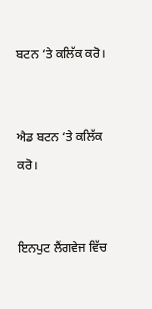ਬਟਨ ‘ਤੇ ਕਲਿੱਕ ਕਰੋ।


ਐਡ ਬਟਨ ‘ਤੇ ਕਲਿੱਕ ਕਰੋ।


ਇਨਪੁਟ ਲੈਂਗਵੇਜ ਵਿੱਚ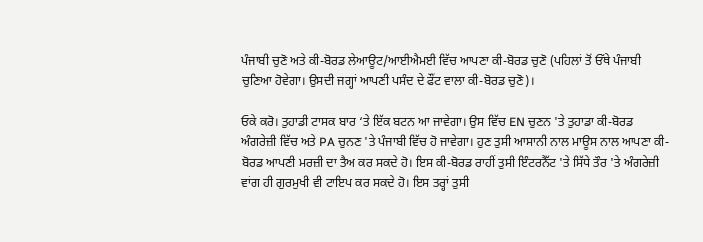ਪੰਜਾਬੀ ਚੁਣੋ ਅਤੇ ਕੀ-ਬੋਰਡ ਲੇਆਊਟ/ਆਈਐਮਈ ਵਿੱਚ ਆਪਣਾ ਕੀ-ਬੋਰਡ ਚੁਣੋ (ਪਹਿਲਾਂ ਤੋਂ ਓੱਥੇ ਪੰਜਾਬੀ ਚੁਣਿਆ ਹੋਵੇਗਾ। ਉਸਦੀ ਜਗ੍ਹਾਂ ਆਪਣੀ ਪਸੰਦ ਦੇ ਫੌਂਟ ਵਾਲਾ ਕੀ-ਬੋਰਡ ਚੁਣੋ)।

ਓਕੇ ਕਰੋ। ਤੁਹਾਡੀ ਟਾਸਕ ਬਾਰ ‘ਤੇ ਇੱਕ ਬਟਨ ਆ ਜਾਵੇਗਾ। ਉਸ ਵਿੱਚ EN ਚੁਣਨ 'ਤੇ ਤੁਹਾਡਾ ਕੀ-ਬੋਰਡ ਅੰਗਰੇਜ਼ੀ ਵਿੱਚ ਅਤੇ PA ਚੁਨਣ 'ਤੇ ਪੰਜਾਬੀ ਵਿੱਚ ਹੋ ਜਾਵੇਗਾ। ਹੁਣ ਤੁਸੀ ਆਸਾਨੀ ਨਾਲ ਮਾਊਸ ਨਾਲ ਆਪਣਾ ਕੀ-ਬੋਰਡ ਆਪਣੀ ਮਰਜ਼ੀ ਦਾ ਤੈਅ ਕਰ ਸਕਦੇ ਹੋ। ਇਸ ਕੀ-ਬੋਰਡ ਰਾਹੀਂ ਤੁਸੀ ਇੰਟਰਨੈੱਟ 'ਤੇ ਸਿੱਧੇ ਤੌਰ 'ਤੇ ਅੰਗਰੇਜ਼ੀ ਵਾਂਗ ਹੀ ਗੁਰਮੁਖੀ ਵੀ ਟਾਇਪ ਕਰ ਸਕਦੇ ਹੋ। ਇਸ ਤਰ੍ਹਾਂ ਤੁਸੀ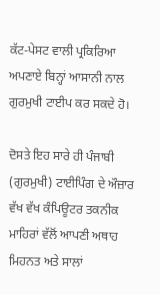ਕੱਟ-ਪੇਸਟ ਵਾਲੀ ਪ੍ਰਕਿਰਿਆ ਅਪਣਾਏ ਬਿਨ੍ਹਾਂ ਆਸਾਨੀ ਨਾਲ ਗੁਰਮੁਖੀ ਟਾਈਪ ਕਰ ਸਕਦੇ ਹੋ।

ਦੋਸਤੇ ਇਹ ਸਾਰੇ ਹੀ ਪੰਜਾਬੀ (ਗੁਰਮੁਖੀ) ਟਾਈਪਿੰਗ ਦੇ ਔਜ਼ਾਰ ਵੱਖ ਵੱਖ ਕੰਪਿਊਟਰ ਤਕਨੀਕ ਮਾਹਿਰਾਂ ਵੱਲੋਂ ਆਪਣੀ ਅਥਾਹ ਮਿਹਨਤ ਅਤੇ ਸਾਲਾਂ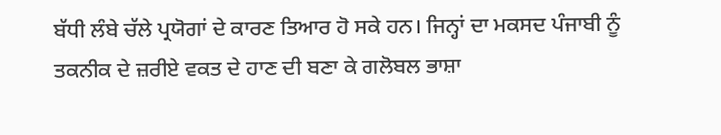ਬੱਧੀ ਲੰਬੇ ਚੱਲੇ ਪ੍ਰਯੋਗਾਂ ਦੇ ਕਾਰਣ ਤਿਆਰ ਹੋ ਸਕੇ ਹਨ। ਜਿਨ੍ਹਾਂ ਦਾ ਮਕਸਦ ਪੰਜਾਬੀ ਨੂੰ ਤਕਨੀਕ ਦੇ ਜ਼ਰੀਏ ਵਕਤ ਦੇ ਹਾਣ ਦੀ ਬਣਾ ਕੇ ਗਲੋਬਲ ਭਾਸ਼ਾ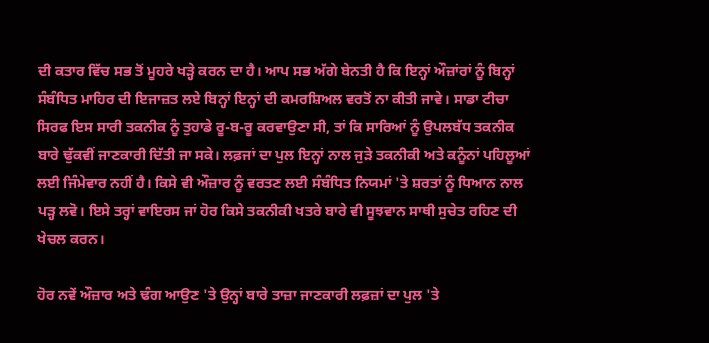ਦੀ ਕਤਾਰ ਵਿੱਚ ਸਭ ਤੋਂ ਮੂਹਰੇ ਖੜ੍ਹੇ ਕਰਨ ਦਾ ਹੈ। ਆਪ ਸਭ ਅੱਗੇ ਬੇਨਤੀ ਹੈ ਕਿ ਇਨ੍ਹਾਂ ਔਜ਼ਾਂਰਾਂ ਨੂੰ ਬਿਨ੍ਹਾਂ ਸੰਬੰਧਿਤ ਮਾਹਿਰ ਦੀ ਇਜਾਜ਼ਤ ਲਏ ਬਿਨ੍ਹਾਂ ਇਨ੍ਹਾਂ ਦੀ ਕਮਰਸ਼ਿਅਲ ਵਰਤੋਂ ਨਾ ਕੀਤੀ ਜਾਵੇ। ਸਾਡਾ ਟੀਚਾ ਸਿਰਫ ਇਸ ਸਾਰੀ ਤਕਨੀਕ ਨੂੰ ਤੁਹਾਡੇ ਰੂ-ਬ-ਰੂ ਕਰਵਾਉਣਾ ਸੀ, ਤਾਂ ਕਿ ਸਾਰਿਆਂ ਨੂੰ ਉਪਲਬੱਧ ਤਕਨੀਕ ਬਾਰੇ ਢੁੱਕਵੀਂ ਜਾਣਕਾਰੀ ਦਿੱਤੀ ਜਾ ਸਕੇ। ਲਫ਼ਜਾਂ ਦਾ ਪੁਲ ਇਨ੍ਹਾਂ ਨਾਲ ਜੁੜੇ ਤਕਨੀਕੀ ਅਤੇ ਕਨੂੰਨਾਂ ਪਹਿਲੂਆਂ ਲਈ ਜਿੰਮੇਵਾਰ ਨਹੀਂ ਹੈ। ਕਿਸੇ ਵੀ ਔਜ਼ਾਰ ਨੂੰ ਵਰਤਣ ਲਈ ਸੰਬੰਧਿਤ ਨਿਯਮਾਂ 'ਤੇ ਸ਼ਰਤਾਂ ਨੂੰ ਧਿਆਨ ਨਾਲ ਪੜ੍ਹ ਲਵੋ। ਇਸੇ ਤਰ੍ਹਾਂ ਵਾਇਰਸ ਜਾਂ ਹੋਰ ਕਿਸੇ ਤਕਨੀਕੀ ਖਤਰੇ ਬਾਰੇ ਵੀ ਸੂਝਵਾਨ ਸਾਥੀ ਸੁਚੇਤ ਰਹਿਣ ਦੀ ਖੇਚਲ ਕਰਨ।

ਹੋਰ ਨਵੇਂ ਔਜ਼ਾਰ ਅਤੇ ਢੰਗ ਆਉਣ 'ਤੇ ਉਨ੍ਹਾਂ ਬਾਰੇ ਤਾਜ਼ਾ ਜਾਣਕਾਰੀ ਲਫ਼ਜ਼ਾਂ ਦਾ ਪੁਲ 'ਤੇ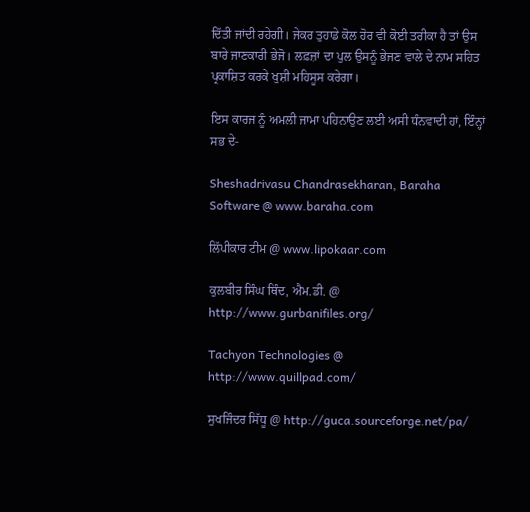ਦਿੱਤੀ ਜਾਂਦੀ ਰਹੇਗੀ। ਜੇਕਰ ਤੁਹਾਡੇ ਕੋਲ ਹੋਰ ਵੀ ਕੋਈ ਤਰੀਕਾ ਹੈ ਤਾਂ ਉਸ ਬਾਰੇ ਜਾਣਕਾਰੀ ਭੇਜੋ। ਲਫ਼ਜ਼ਾਂ ਦਾ ਪੁਲ ਉਸਨੂੰ ਭੇਜਣ ਵਾਲੇ ਦੇ ਨਾਮ ਸਹਿਤ ਪ੍ਰਕਾਸ਼ਿਤ ਕਰਕੇ ਖੁਸ਼ੀ ਮਹਿਸੂਸ ਕਰੇਗਾ।

ਇਸ ਕਾਰਜ ਨੂੰ ਅਮਲੀ ਜਾਮਾ ਪਹਿਨਾਉਣ ਲਈ ਅਸੀ ਧੰਨਵਾਦੀ ਹਾਂ, ਇੰਨ੍ਹਾਂ ਸਭ ਦੇ-

Sheshadrivasu Chandrasekharan, Baraha Software @ www.baraha.com

ਲਿੱਪੀਕਾਰ ਟੀਮ @ www.lipokaar.com

ਕੁਲਬੀਰ ਸਿੰਘ ਥਿੰਦ, ਐਮ.ਡੀ. @ http://www.gurbanifiles.org/

Tachyon Technologies @ http://www.quillpad.com/

ਸੁਖਜਿੰਦਰ ਸਿੱਧੂ @ http://guca.sourceforge.net/pa/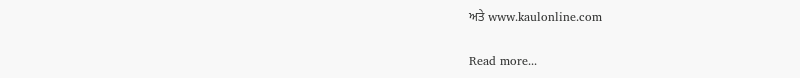ਅਤੇ www.kaulonline.com

Read more...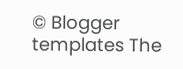© Blogger templates The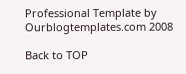Professional Template by Ourblogtemplates.com 2008

Back to TOP